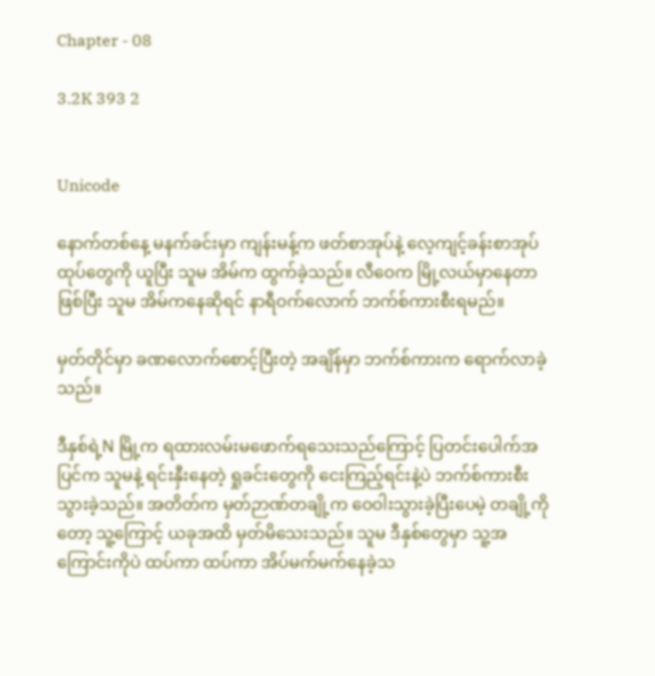Chapter - 08

3.2K 393 2


Unicode

နောက်တစ်နေ့ မနက်ခင်းမှာ ကျန်းမန့်က ဖတ်စာအုပ်နဲ့ လေ့ကျင့်ခန်းစာအုပ်ထုပ်တွေကို ယူပြီး သူမ အိမ်က ထွက်ခဲ့သည်။ လီဝေက မြို့လယ်မှာနေတာဖြစ်ပြီး သူမ အိမ်ကနေဆိုရင် နာရီဝက်လောက် ဘက်စ်ကားစီးရမည်။

မှတ်တိုင်မှာ ခဏလောက်စောင့်ပြီးတဲ့ အချိန်မှာ ဘက်စ်ကားက ရောက်လာခဲ့သည်။

ဒီနှစ်ရဲ့N မြို့က ရထားလမ်းမဖောက်ရသေးသည်ကြောင့် ပြတင်းပေါက်အပြင်က သူမနဲ့ ရင်းနှီးနေတဲ့ ရှုခင်းတွေကို ငေးကြည့်ရင်းနဲ့ပဲ ဘက်စ်ကားစီးသွားခဲ့သည်။ အတိတ်က မှတ်ဉာဏ်တချို့က ဝေဝါးသွားခဲ့ပြီးပေမဲ့ တချို့ကိုတော့ သူ့ကြောင့် ယခုအထိ မှတ်မိသေးသည်။ သူမ ဒီနှစ်တွေမှာ သူ့အကြောင်းကိုပဲ ထပ်ကာ ထပ်ကာ အိပ်မက်မက်နေခဲ့သ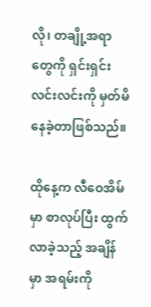လို၊ တချို့အရာတွေကို ရှင်းရှင်းလင်းလင်းကို မှတ်မိနေခဲ့တာဖြစ်သည်။

ထိုနေ့က လီဝေအိမ်မှာ စာလုပ်ပြီး ထွက်လာခဲ့သည့် အချိန်မှာ အရမ်းကို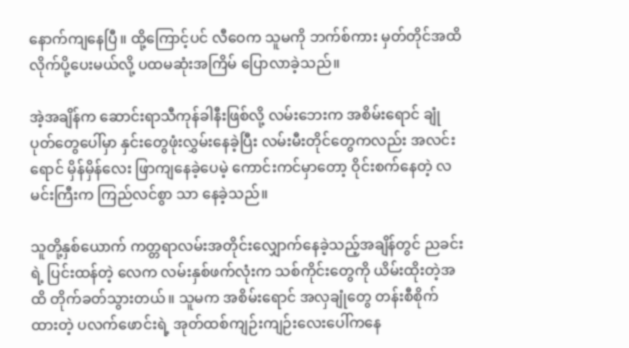နောက်ကျနေပြီ။ ထို့ကြောင့်ပင် လီဝေက သူမကို ဘက်စ်ကား မှတ်တိုင်အထိ လိုက်ပို့ပေးမယ်လို့ ပထမဆုံးအကြိမ် ပြောလာခဲ့သည်။

အဲ့အချိန်က ဆောင်းရာသီကုန်ခါနီးဖြစ်လို့ လမ်းဘေးက အစိမ်းရောင် ချုံပုတ်တွေပေါ်မှာ နှင်းတွေဖုံးလွှမ်းနေခဲ့ပြီး လမ်းမီးတိုင်တွေကလည်း အလင်းရောင် မှိန်မှိန်လေး ဖြာကျနေခဲ့ပေမဲ့ ကောင်းကင်မှာတော့ ဝိုင်းစက်နေတဲ့ လမင်းကြီးက ကြည်လင်စွာ သာ နေခဲ့သည်။

သူတို့နှစ်ယောက် ကတ္တရာလမ်းအတိုင်းလျှောက်နေခဲ့သည့်အချိန်တွင် ညခင်းရဲ့ ပြင်းထန်တဲ့ လေက လမ်းနှစ်ဖက်လုံးက သစ်ကိုင်းတွေကို ယိမ်းထိုးတဲ့အထိ တိုက်ခတ်သွားတယ်။ သူမက အစိမ်းရောင် အလှချုံတွေ တန်းစီစိုက်ထားတဲ့ ပလက်ဖောင်းရဲ့ အုတ်ထစ်ကျဉ်းကျဉ်းလေးပေါ်ကနေ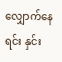လျှောက်နေရင်း နှင်း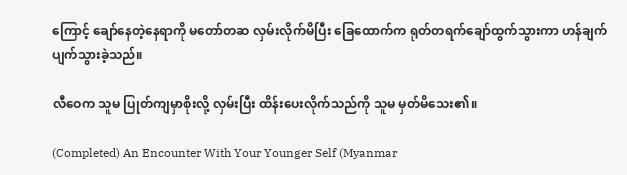ကြောင့် ချော်နေတဲ့နေရာကို မတော်တဆ လှမ်းလိုက်မိပြီး ခြေထောက်က ရုတ်တရက်ချော်ထွက်သွားကာ ဟန်ချက်ပျက်သွားခဲ့သည်။

လီဝေက သူမ ပြုတ်ကျမှာစိုးလို့ လှမ်းပြီး ထိန်းပေးလိုက်သည်ကို သူမ မှတ်မိသေး၏။

(Completed) An Encounter With Your Younger Self (Myanmar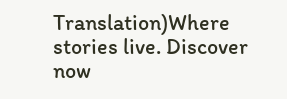Translation)Where stories live. Discover now